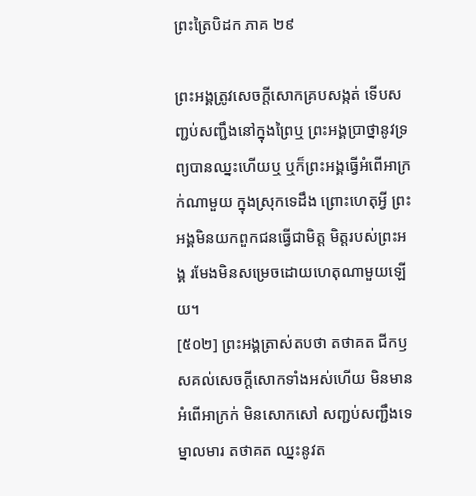ព្រះត្រៃបិដក ភាគ ២៩

ព្រះអង្គត្រូវសេចក្តីសោកគ្របសង្កត់ ទើបសញ្ជប់សញ្ជឹងនៅក្នុងព្រៃឬ ព្រះអង្គប្រាថ្នានូវទ្រព្យបានឈ្នះហើយឬ ឬក៏ព្រះអង្គធ្វើអំពើអាក្រក់ណាមួយ ក្នុងស្រុកទេដឹង ព្រោះហេតុអ្វី ព្រះអង្គមិនយកពួកជនធ្វើជាមិត្ត មិត្តរបស់ព្រះអង្គ រមែងមិនសម្រេចដោយហេតុណាមួយឡើយ។
[៥០២] ព្រះអង្គត្រាស់តបថា តថាគត ជីកឫសគល់សេចក្តីសោកទាំងអស់ហើយ មិនមានអំពើអាក្រក់ មិនសោកសៅ សញ្ជប់សញ្ជឹងទេ ម្នាលមារ តថាគត ឈ្នះនូវត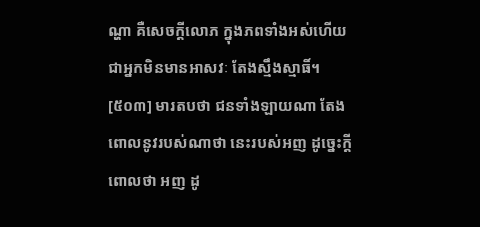ណ្ហា គឺសេចក្តីលោភ ក្នុងភពទាំងអស់ហើយ ជាអ្នកមិនមានអាសវៈ តែងស្មឹងស្មាធិ៍។
[៥០៣] មារតបថា ជនទាំងឡាយណា តែងពោលនូវរបស់ណាថា នេះរបស់អញ ដូច្នេះក្តី ពោលថា អញ ដូ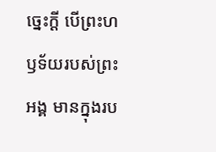ច្នេះក្តី បើព្រះហឫទ័យរបស់ព្រះអង្គ មានក្នុងរប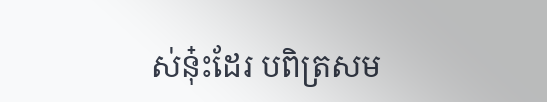ស់នុ៎ះដែរ បពិត្រសម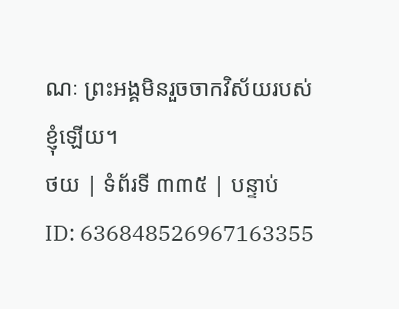ណៈ ព្រះអង្គមិនរួចចាកវិស័យរបស់ខ្ញុំឡើយ។
ថយ | ទំព័រទី ៣៣៥ | បន្ទាប់
ID: 636848526967163355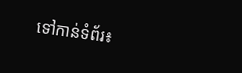ទៅកាន់ទំព័រ៖